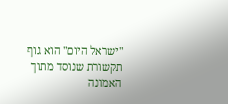"ישראל היום" הוא גוף תקשורת שנוסד מתוך האמונה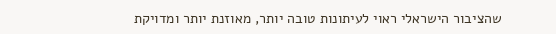שהציבור הישראלי ראוי לעיתונות טובה יותר, מאוזנת יותר ומדויקת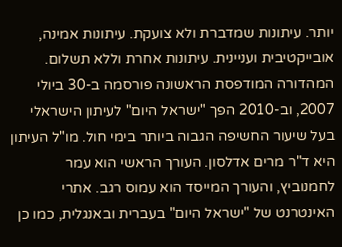יותר. עיתונות שמדברת ולא צועקת. עיתונות אמינה, אובייקטיבית ועניינית. עיתונות אחרת וללא תשלום. המהדורה המודפסת הראשונה פורסמה ב-30 ביולי 2007, וב-2010 הפך "ישראל היום" לעיתון הישראלי בעל שיעור החשיפה הגבוה ביותר בימי חול. מו"ל העיתון היא ד"ר מרים אדלסון. העורך הראשי הוא עמר לחמנוביץ, והעורך המייסד הוא עמוס רגב. אתרי האינטרנט של "ישראל היום" בעברית ובאנגלית, כמו כן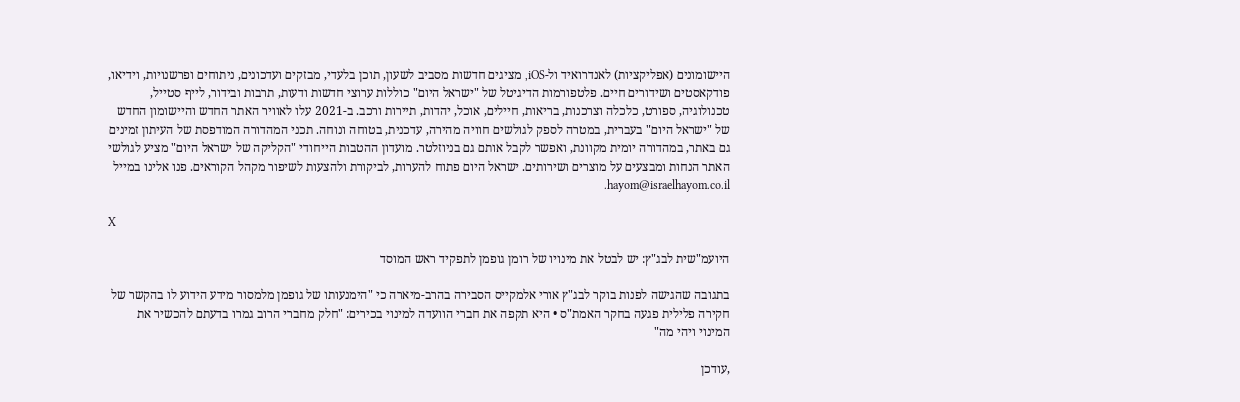היישומונים (אפליקציות) לאנדרואיד ול-iOS, מציגים חדשות מסביב לשעון, תוכן בלעדי, מבזקים ועדכונים, ניתוחים ופרשנויות, וידיאו, פודקאסטים ושידורים חיים. פלטפורמות הדיגיטל של "ישראל היום" כוללות ערוצי חדשות ודעות, תרבות ובידור, לייף סטייל, טכנולוגיה, ספורט, כלכלה וצרכנות, בריאות, חיילים, אוכל, יהדות, תיירות ורכב. ב-2021 עלו לאוויר האתר החדש והיישומון החדש של "ישראל היום" בעברית, במטרה לספק לגולשים חוויה מהירה, עדכנית, בטוחה ונוחה. תכני המהדורה המודפסת של העיתון זמינים גם באתר, במהדורה יומית מקוונת, ואפשר לקבל אותם גם בניוזלטר. מועדון ההטבות הייחודי "הקליקה של ישראל היום" מציע לגולשי האתר הנחות ומבצעים על מוצרים ושירותים. ישראל היום פתוח להערות, לביקורת ולהצעות לשיפור מקהל הקוראים. פנו אלינו במייל hayom@israelhayom.co.il.

X

היועמ"שית לבג"ץ: יש לבטל את מינויו של רומן גופמן לתפקיד ראש המוסד

בתגובה שהגישה לפנות בוקר לבג"ץ אורי אלמקייס הסבירה בהרב-מיארה כי "הימנעותו של גופמן מלמסור מידע הידוע לו בהקשר של חקירה פלילית פגעה בחקר האמת"ס • היא תקפה את חברי הוועדה למינוי בכירים: "חלק מחברי הרוב גמרו בדעתם להכשיר את המינוי ויהי מה"

,עודכן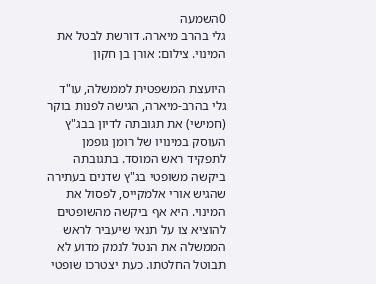0השמעה
גלי בהרב מיארה. דורשת לבטל את המינוי. צילום: אורן בן חקון

היועצת המשפטית לממשלה, עו"ד גלי בהרב-מיארה, הגישה לפנות בוקר (חמישי) את תגובתה לדיון בבג"ץ העוסק במינויו של רומן גופמן לתפקיד ראש המוסד. בתגובתה ביקשה משופטי בג"ץ שדנים בעתירה שהגיש אורי אלמקייס, לפסול את המינוי. היא אף ביקשה מהשופטים להוציא צו על תנאי שיעביר לראש הממשלה את הנטל לנמק מדוע לא תבוטל החלטתו. כעת יצטרכו שופטי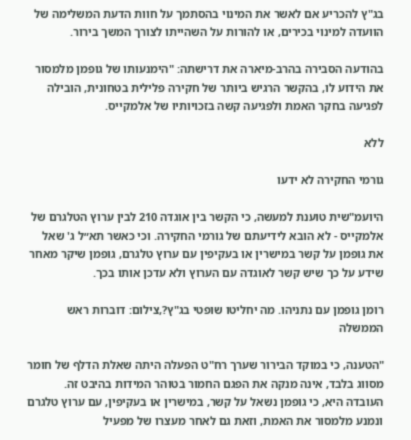בג"ץ להכריע אם לאשר את המינוי בהסתמך על חוות הדעת המשלימה של הוועדה למינוי בכירים, או להורות על השהייתו לצורך המשך בירור.

בהודעה הסבירה בהרב-מיארה את דרישתה: "הימנעותו של גופמן מלמסור את הידוע לו, בהקשר הרגיש ביותר של חקירה פלילית בטחונית, הובילה לפגיעה בחקר האמת ולפגיעה קשה בזכויותיו של אלמקייס.

ללא

גורמי החקירה לא ידעו

היועמ"שית טוענת למעשה, כי הקשר בין אוגדה 210 לבין ערוץ הטלגרם של אלמקייס - לא הובא לידיעתם של גורמי החקירה. וכי כאשר תא״ל ג' שאל את גופמן על קשר במישרין או בעקיפין עם ערוץ טלגרם, גופמן שיקר מאחר שידע על כך שיש קשר לאוגדה עם הערוץ ולא עדכן אותו בכך.

רומן גופמן עם נתניהו. מה יחליטו שופטי בג"ץ?,צילום: דוברות ראש הממשלה

"הטענה, כי במוקד הבירור שערך רח"ט הפעלה היתה שאלת הדלף של חומר מסווג בלבד, אינה מנקה את הפגם החמור בטוהר המידות בהיבט זה. העובדה היא, כי גופמן נשאל על קשר, במישרין או בעקיפין, עם ערוץ טלגרם ונמנע מלמסור את האמת, וזאת גם לאחר מעצרו של מפעיל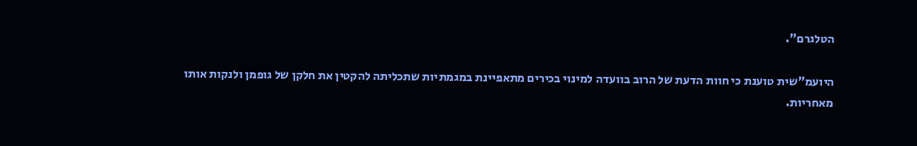הטלגרם".

היועמ"שית טוענת כי חוות הדעת של הרוב בוועדה למינוי בכירים מתאפיינת במגמתיות שתכליתה להקטין את חלקן של גופמן ולנקות אותו מאחריות.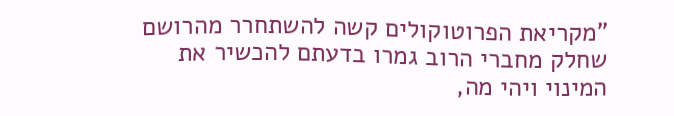"מקריאת הפרוטוקולים קשה להשתחרר מהרושם שחלק מחברי הרוב גמרו בדעתם להכשיר את המינוי ויהי מה,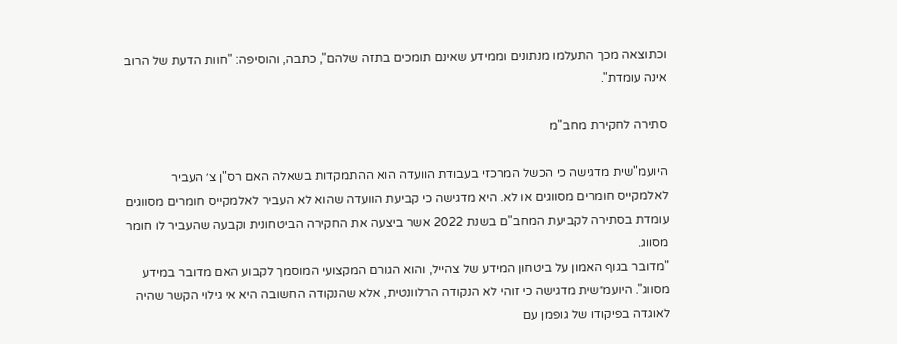וכתוצאה מכך התעלמו מנתונים וממידע שאינם תומכים בתזה שלהם", כתבה, והוסיפה: "חוות הדעת של הרוב אינה עומדת".

סתירה לחקירת מחב"מ

היועמ"שית מדגישה כי הכשל המרכזי בעבודת הוועדה הוא ההתמקדות בשאלה האם רס"ן צ׳ העביר לאלמקייס חומרים מסווגים או לא. היא מדגישה כי קביעת הוועדה שהוא לא העביר לאלמקייס חומרים מסווגים עומדת בסתירה לקביעת המחב"ם בשנת 2022 אשר ביצעה את החקירה הביטחונית וקבעה שהעביר לו חומר מסווג.
"מדובר בגוף האמון על ביטחון המידע של צהייל, והוא הגורם המקצועי המוסמך לקבוע האם מדובר במידע מסווג". היועמ״שית מדגישה כי זוהי לא הנקודה הרלוונטית, אלא שהנקודה החשובה היא אי גילוי הקשר שהיה לאוגדה בפיקודו של גופמן עם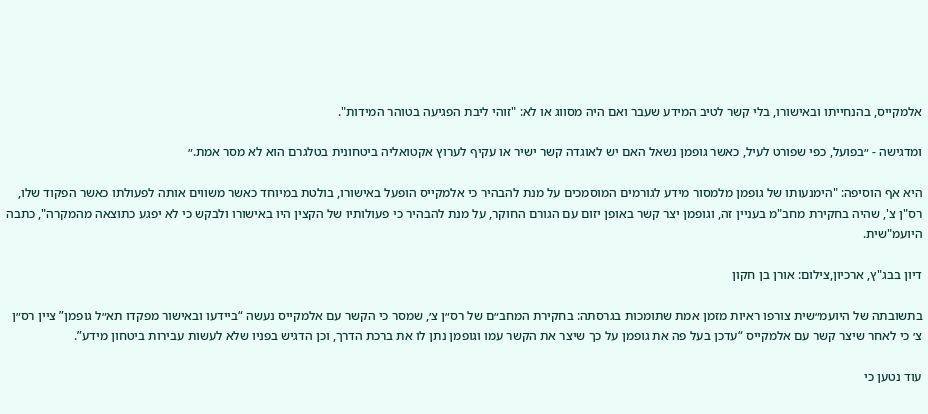אלמקייס, בהנחייתו ובאישורו, בלי קשר לטיב המידע שעבר ואם היה מסווג או לא: "זוהי ליבת הפגיעה בטוהר המידות".

ומדגישה - ״בפועל, כפי שפורט לעיל, כאשר גופמן נשאל האם יש לאוגדה קשר ישיר או עקיף לערוץ אקטואליה ביטחונית בטלגרם הוא לא מסר אמת.״

היא אף הוסיפה: "הימנעותו של גופמן מלמסור מידע לגורמים המוסמכים על מנת להבהיר כי אלמקייס הופעל באישורו, בולטת במיוחד כאשר משווים אותה לפעולתו כאשר הפקוד שלו, רס"ן צ', שהיה בחקירת מחב"מ בעניין זה, וגופמן יצר קשר באופן יזום עם הגורם החוקר, על מנת להבהיר כי פעולותיו של הקצין היו באישורו ולבקש כי לא יפגע כתוצאה מהמקרה", כתבה היועמ"שית.

דיון בבג"ץ, ארכיון,צילום: אורן בן חקון

בתשובתה של היועמ״שית צורפו ראיות מזמן אמת שתומכות בגרסתה: בחקירת המחב״ם של רס״ן צ׳, שמסר כי הקשר עם אלמקייס נעשה “ביידעו ובאישור מפקדו תא״ל גופמן” ציין רס״ן צ׳ כי לאחר שיצר קשר עם אלמקייס “עדכן בעל פה את גופמן על כך שיצר את הקשר עמו וגופמן נתן לו את ברכת הדרך, וכן הדגיש בפניו שלא לעשות עבירות ביטחון מידע”.

עוד נטען כי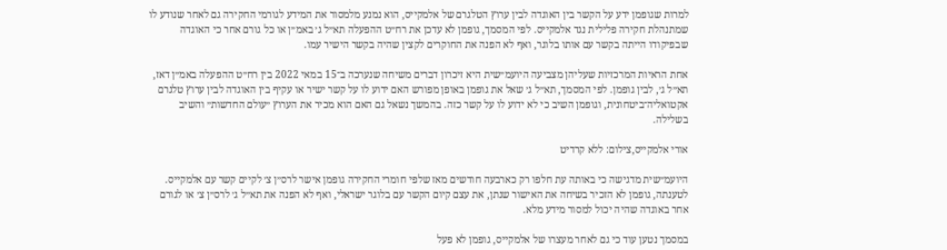למרות שגופמן ידע על הקשר בין האוגדה לבין ערוץ הטלגרם של אלמקייס, הוא נמנע מלמסור את המידע לגורמי החקירה גם לאחר שנודע לו שמתנהלת חקירה פלילית נגד אלמקייס. לפי המסמך, גופמן לא עדכן את רח״ט ההפעלה תא״ל ג׳ באמ״ן או כל גורם אחר כי האוגדה שבפיקודו הייתה בקשר עם אותו בלוגר, ואף לא הפנה את החוקרים לקצין שהיה בקשר הישיר עמו.

אחת הראיות המרכזיות שעליהן מצביעה היועמ״שית היא זיכרון דברים משיחה שנערכה ב־15 במאי 2022 בין רח״ט ההפעלה באמ״ן דאז, תא״ל ג׳, לבין גופמן. לפי המסמך, תא״ל ג׳ שאל את גופמן באופן מפורש האם ידוע לו על קשר ישיר או עקיף בין האוגדה לבין ערוץ טלגרם אקטואליה־ביטחונית, וגופמן השיב כי לא ידוע לו על קשר כזה. בהמשך נשאל גם האם הוא מכיר את הערוץ ״עולם החדשות״ והשיב בשלילה.

אורי אלמקייס,צילום: ללא קרדיט

היועמ״שית מדגישה כי באותה עת חלפו רק כארבעה חודשים מאז שלפי חומרי החקירה גופמן אישר לרס״ן צ׳ לקיים קשר עם אלמקייס. לטענתה, גופמן לא הזכיר בשיחה את האישור שנתן, את עצם קיום הקשר עם בלוגר ישראלי, ואף לא הפנה את תא״ל ג׳ לרס״ן צ׳ או לגורם אחר באוגדה שהיה יכול למסור מידע מלא.

במסמך נטען עוד כי גם לאחר מעצרו של אלמקייס, גופמן לא פעל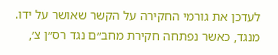לעדכן את גורמי החקירה על הקשר שאושר על ידו. מנגד, כאשר נפתחה חקירת מחב״ם נגד רס״ן צ׳,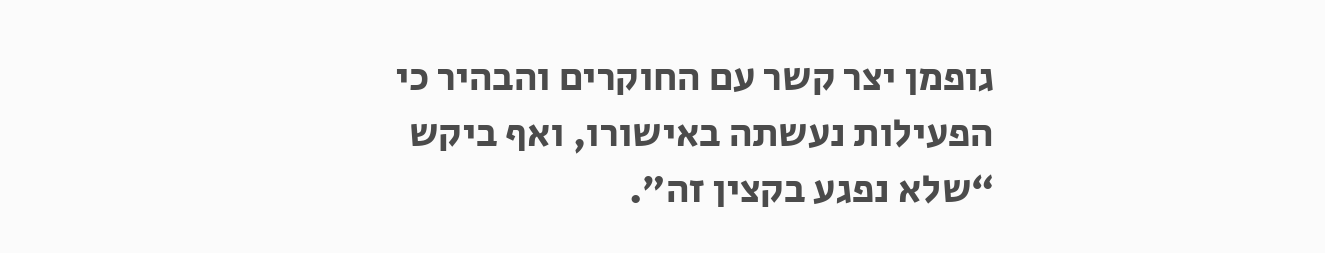גופמן יצר קשר עם החוקרים והבהיר כי הפעילות נעשתה באישורו, ואף ביקש “שלא נפגע בקצין זה”.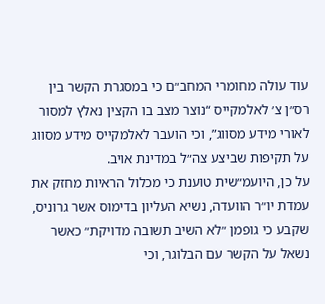עוד עולה מחומרי המחב״ם כי במסגרת הקשר בין רס״ן צ׳ לאלמקייס “נוצר מצב בו הקצין נאלץ למסור לאורי מידע מסווג”, וכי הועבר לאלמקייס מידע מסווג על תקיפות שביצע צה״ל במדינת אויב.
על כן, היועמ״שית טוענת כי מכלול הראיות מחזק את עמדת יו״ר הוועדה, נשיא העליון בדימוס אשר גרוניס, שקבע כי גופמן ״לא השיב תשובה מדויקת״ כאשר נשאל על הקשר עם הבלוגר, וכי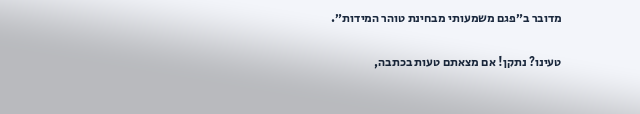מדובר ב״פגם משמעותי מבחינת טוהר המידות״.

טעינו? נתקן! אם מצאתם טעות בכתבה,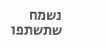נשמח שתשתפו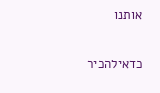אותנו

כדאילהכיר